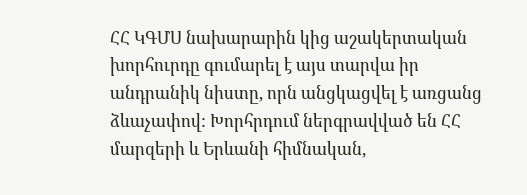ՀՀ ԿԳՄՍ նախարարին կից աշակերտական խորհուրդը գումարել է այս տարվա իր անդրանիկ նիստը, որն անցկացվել է առցանց ձևաչափով: Խորհրդում ներգրավված են ՀՀ մարզերի և Երևանի հիմնական,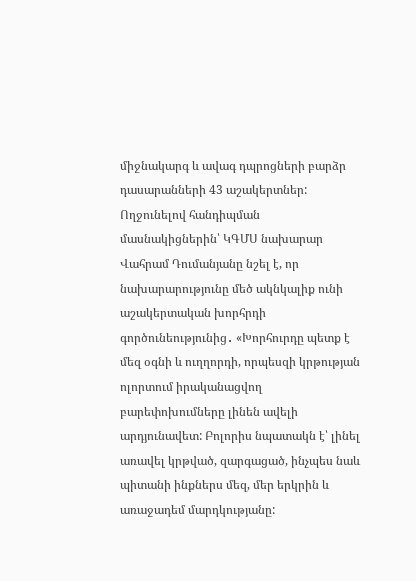միջնակարգ և ավագ դպրոցների բարձր դասարանների 43 աշակերտներ:
Ողջունելով հանդիպման մասնակիցներին՝ ԿԳՄՍ նախարար Վահրամ Դումանյանը նշել է, որ նախարարությունը մեծ ակնկալիք ունի աշակերտական խորհրդի գործունեությունից․ «Խորհուրդը պետք է մեզ օգնի և ուղղորդի, որպեսզի կրթության ոլորտում իրականացվող բարեփոխումները լինեն ավելի արդյունավետ: Բոլորիս նպատակն է՝ լինել առավել կրթված, զարգացած, ինչպես նաև պիտանի ինքներս մեզ, մեր երկրին և առաջադեմ մարդկությանը: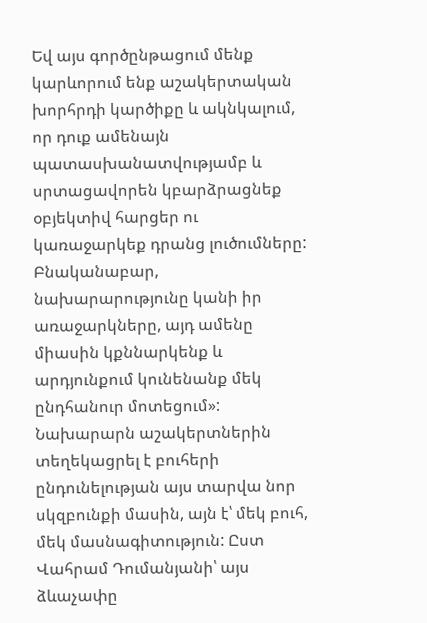Եվ այս գործընթացում մենք կարևորում ենք աշակերտական խորհրդի կարծիքը և ակնկալում, որ դուք ամենայն պատասխանատվությամբ և սրտացավորեն կբարձրացնեք օբյեկտիվ հարցեր ու կառաջարկեք դրանց լուծումները: Բնականաբար, նախարարությունը կանի իր առաջարկները, այդ ամենը միասին կքննարկենք և արդյունքում կունենանք մեկ ընդհանուր մոտեցում»:
Նախարարն աշակերտներին տեղեկացրել է բուհերի ընդունելության այս տարվա նոր սկզբունքի մասին, այն է՝ մեկ բուհ, մեկ մասնագիտություն: Ըստ Վահրամ Դումանյանի՝ այս ձևաչափը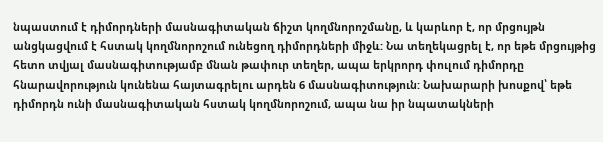նպաստում է դիմորդների մասնագիտական ճիշտ կողմնորոշմանը, և կարևոր է, որ մրցույթն անցկացվում է հստակ կողմնորոշում ունեցող դիմորդների միջև: Նա տեղեկացրել է, որ եթե մրցույթից հետո տվյալ մասնագիտությամբ մնան թափուր տեղեր, ապա երկրորդ փուլում դիմորդը հնարավորություն կունենա հայտագրելու արդեն 6 մասնագիտություն: Նախարարի խոսքով՝ եթե դիմորդն ունի մասնագիտական հստակ կողմնորոշում, ապա նա իր նպատակների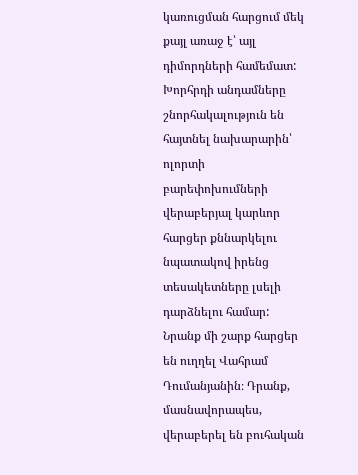կառուցման հարցում մեկ քայլ առաջ է՝ այլ դիմորդների համեմատ:
Խորհրդի անդամները շնորհակալություն են հայտնել նախարարին՝ ոլորտի բարեփոխումների վերաբերյալ կարևոր հարցեր քննարկելու նպատակով իրենց տեսակետները լսելի դարձնելու համար: Նրանք մի շարք հարցեր են ուղղել Վահրամ Դումանյանին։ Դրանք, մասնավորապես, վերաբերել են բուհական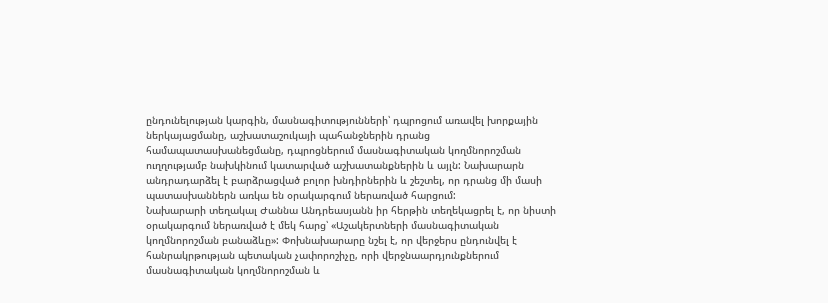ընդունելության կարգին, մասնագիտությունների՝ դպրոցում առավել խորքային ներկայացմանը, աշխատաշուկայի պահանջներին դրանց համապատասխանեցմանը, դպրոցներում մասնագիտական կողմնորոշման ուղղությամբ նախկինում կատարված աշխատանքներին և այլն: Նախարարն անդրադարձել է բարձրացված բոլոր խնդիրներին և շեշտել, որ դրանց մի մասի պատասխաններն առկա են օրակարգում ներառված հարցում:
Նախարարի տեղակալ Ժաննա Անդրեասյանն իր հերթին տեղեկացրել է, որ նիստի օրակարգում ներառված է մեկ հարց՝ «Աշակերտների մասնագիտական կողմնորոշման բանաձևը»: Փոխնախարարը նշել է, որ վերջերս ընդունվել է հանրակրթության պետական չափորոշիչը, որի վերջնաարդյունքներում մասնագիտական կողմնորոշման և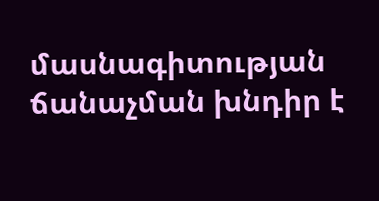մասնագիտության ճանաչման խնդիր է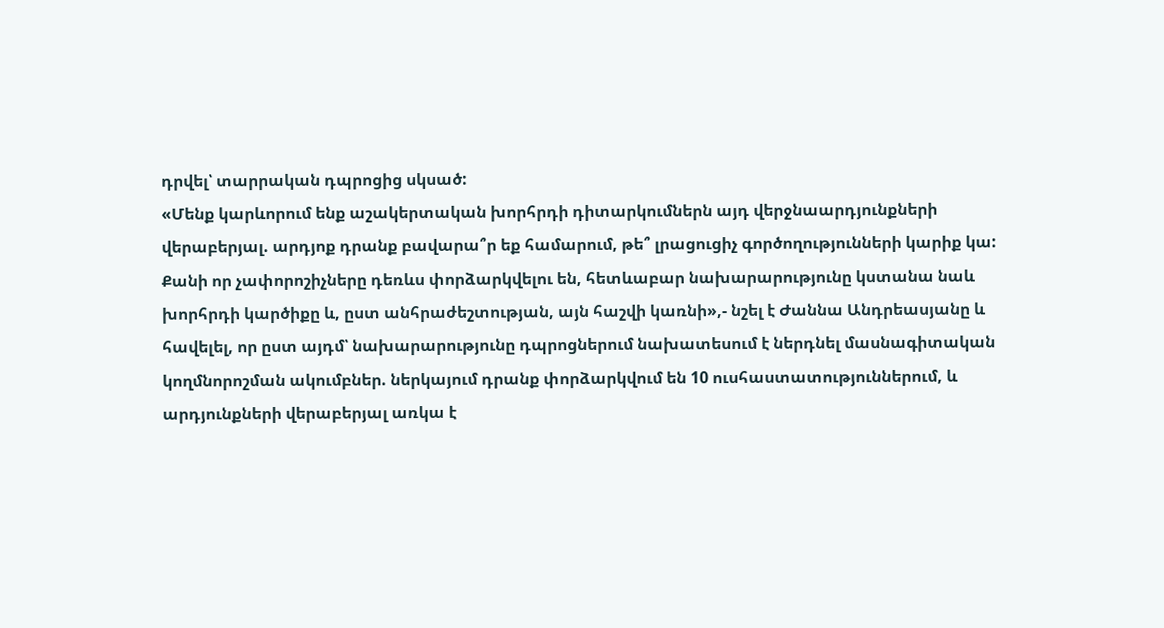դրվել՝ տարրական դպրոցից սկսած:
«Մենք կարևորում ենք աշակերտական խորհրդի դիտարկումներն այդ վերջնաարդյունքների վերաբերյալ. արդյոք դրանք բավարա՞ր եք համարում, թե՞ լրացուցիչ գործողությունների կարիք կա: Քանի որ չափորոշիչները դեռևս փորձարկվելու են, հետևաբար նախարարությունը կստանա նաև խորհրդի կարծիքը և, ըստ անհրաժեշտության, այն հաշվի կառնի»,- նշել է Ժաննա Անդրեասյանը և հավելել, որ ըստ այդմ՝ նախարարությունը դպրոցներում նախատեսում է ներդնել մասնագիտական կողմնորոշման ակումբներ. ներկայում դրանք փորձարկվում են 10 ուսհաստատություններում, և արդյունքների վերաբերյալ առկա է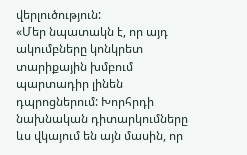վերլուծություն:
«Մեր նպատակն է, որ այդ ակումբները կոնկրետ տարիքային խմբում պարտադիր լինեն դպրոցներում: Խորհրդի նախնական դիտարկումները ևս վկայում են այն մասին, որ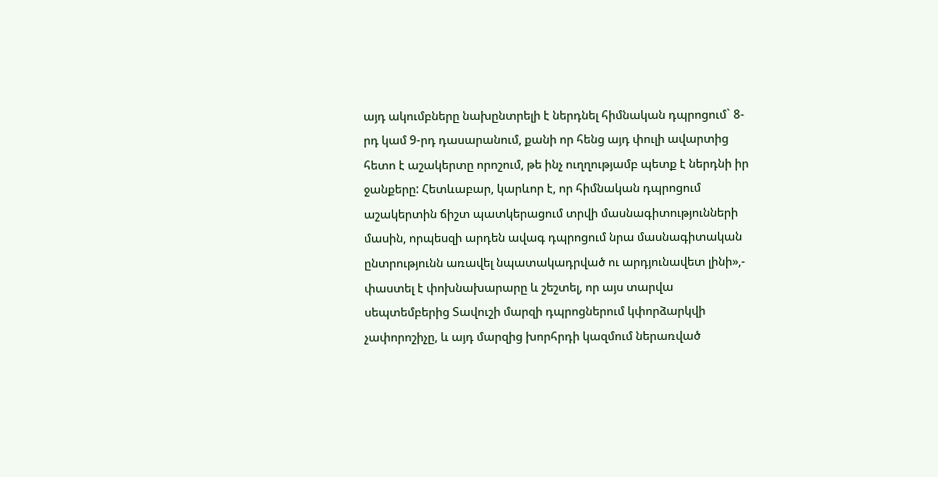այդ ակումբները նախընտրելի է ներդնել հիմնական դպրոցում` 8-րդ կամ 9-րդ դասարանում, քանի որ հենց այդ փուլի ավարտից հետո է աշակերտը որոշում, թե ինչ ուղղությամբ պետք է ներդնի իր ջանքերը: Հետևաբար, կարևոր է, որ հիմնական դպրոցում աշակերտին ճիշտ պատկերացում տրվի մասնագիտությունների մասին, որպեսզի արդեն ավագ դպրոցում նրա մասնագիտական ընտրությունն առավել նպատակադրված ու արդյունավետ լինի»,- փաստել է փոխնախարարը և շեշտել, որ այս տարվա սեպտեմբերից Տավուշի մարզի դպրոցներում կփորձարկվի չափորոշիչը, և այդ մարզից խորհրդի կազմում ներառված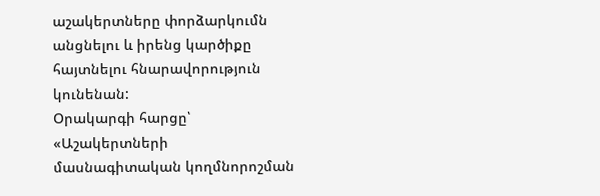աշակերտները փորձարկումն անցնելու և իրենց կարծիքը հայտնելու հնարավորություն կունենան:
Օրակարգի հարցը՝ «Աշակերտների մասնագիտական կողմնորոշման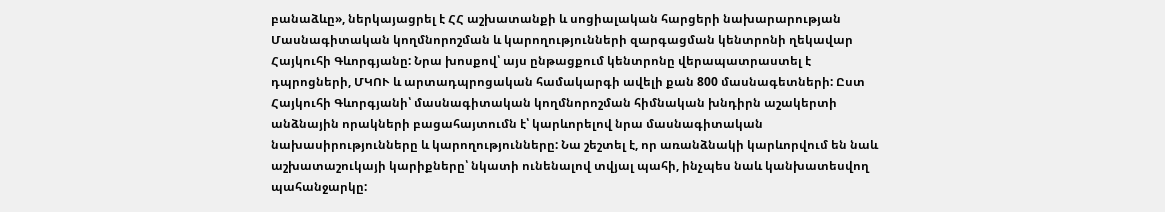բանաձևը», ներկայացրել է ՀՀ աշխատանքի և սոցիալական հարցերի նախարարության Մասնագիտական կողմնորոշման և կարողությունների զարգացման կենտրոնի ղեկավար Հայկուհի Գևորգյանը: Նրա խոսքով՝ այս ընթացքում կենտրոնը վերապատրաստել է դպրոցների, ՄԿՈՒ և արտադպրոցական համակարգի ավելի քան 800 մասնագետների: Ըստ Հայկուհի Գևորգյանի՝ մասնագիտական կողմնորոշման հիմնական խնդիրն աշակերտի անձնային որակների բացահայտումն է՝ կարևորելով նրա մասնագիտական նախասիրությունները և կարողությունները: Նա շեշտել է, որ առանձնակի կարևորվում են նաև աշխատաշուկայի կարիքները՝ նկատի ունենալով տվյալ պահի, ինչպես նաև կանխատեսվող պահանջարկը: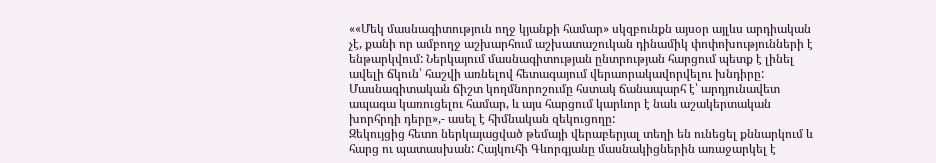««Մեկ մասնագիտություն ողջ կյանքի համար» սկզբունքն այսօր այլևս արդիական չէ, քանի որ ամբողջ աշխարհում աշխատաշուկան դինամիկ փոփոխությունների է ենթարկվում: Ներկայում մասնագիտության ընտրության հարցում պետք է լինել ավելի ճկուն՝ հաշվի առնելով հետագայում վերաորակավորվելու խնդիրը: Մասնագիտական ճիշտ կողմնորոշումը հստակ ճանապարհ է՝ արդյունավետ ապագա կառուցելու համար, և այս հարցում կարևոր է նաև աշակերտական խորհրդի դերը»,- ասել է հիմնական զեկուցողը:
Զեկույցից հետո ներկայացված թեմայի վերաբերյալ տեղի են ունեցել քննարկում և հարց ու պատասխան: Հայկուհի Գևորգյանը մասնակիցներին առաջարկել է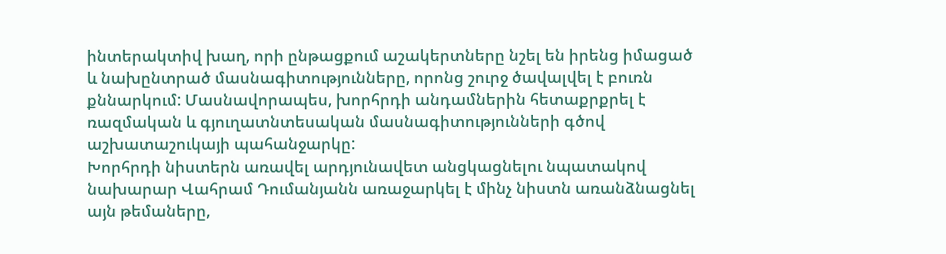ինտերակտիվ խաղ, որի ընթացքում աշակերտները նշել են իրենց իմացած և նախընտրած մասնագիտությունները, որոնց շուրջ ծավալվել է բուռն քննարկում: Մասնավորապես, խորհրդի անդամներին հետաքրքրել է ռազմական և գյուղատնտեսական մասնագիտությունների գծով աշխատաշուկայի պահանջարկը:
Խորհրդի նիստերն առավել արդյունավետ անցկացնելու նպատակով նախարար Վահրամ Դումանյանն առաջարկել է մինչ նիստն առանձնացնել այն թեմաները,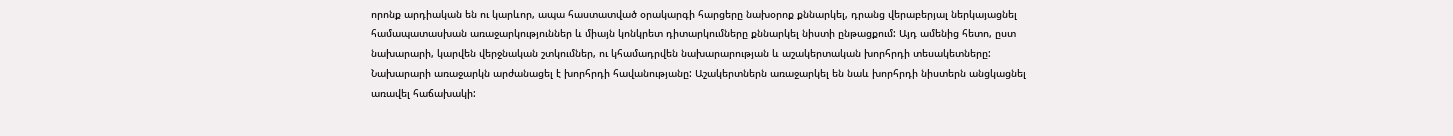որոնք արդիական են ու կարևոր, ապա հաստատված օրակարգի հարցերը նախօրոք քննարկել, դրանց վերաբերյալ ներկայացնել համապատասխան առաջարկություններ և միայն կոնկրետ դիտարկումները քննարկել նիստի ընթացքում: Այդ ամենից հետո, ըստ նախարարի, կարվեն վերջնական շտկումներ, ու կհամադրվեն նախարարության և աշակերտական խորհրդի տեսակետները: Նախարարի առաջարկն արժանացել է խորհրդի հավանությանը: Աշակերտներն առաջարկել են նաև խորհրդի նիստերն անցկացնել առավել հաճախակի: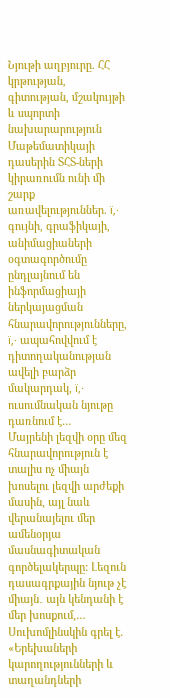Նյութի աղբյուրը. ՀՀ կրթության, գիտության, մշակույթի և սպորտի նախարարություն
Մաթեմատիկայի դասերին ՏՀՏ-ների կիրառումն ունի մի շարք առավելություններ. ï‚· գույնի, գրաֆիկայի, անիմացիաների օգտագործումը ընդլայնում են ինֆորմացիայի ներկայացման հնարավորությունները, ï‚· ապահովվում է դիտողականության ավելի բարձր մակարդակ, ï‚· ուսումնական նյութը դառնում է…
Մայրենի լեզվի օրը մեզ հնարավորություն է տալիս ոչ միայն խոսելու լեզվի արժեքի մասին, այլ նաև վերանայելու մեր ամենօրյա մասնագիտական գործելակերպը: Լեզուն դասագրքային նյութ չէ միայն․ այն կենդանի է մեր խոսքում,…
Սուխոմլինսկին գրել է. «Երեխաների կարողությունների և տաղանդների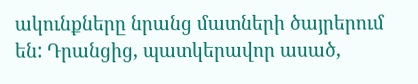ակունքները նրանց մատների ծայրերում են: Դրանցից, պատկերավոր ասած,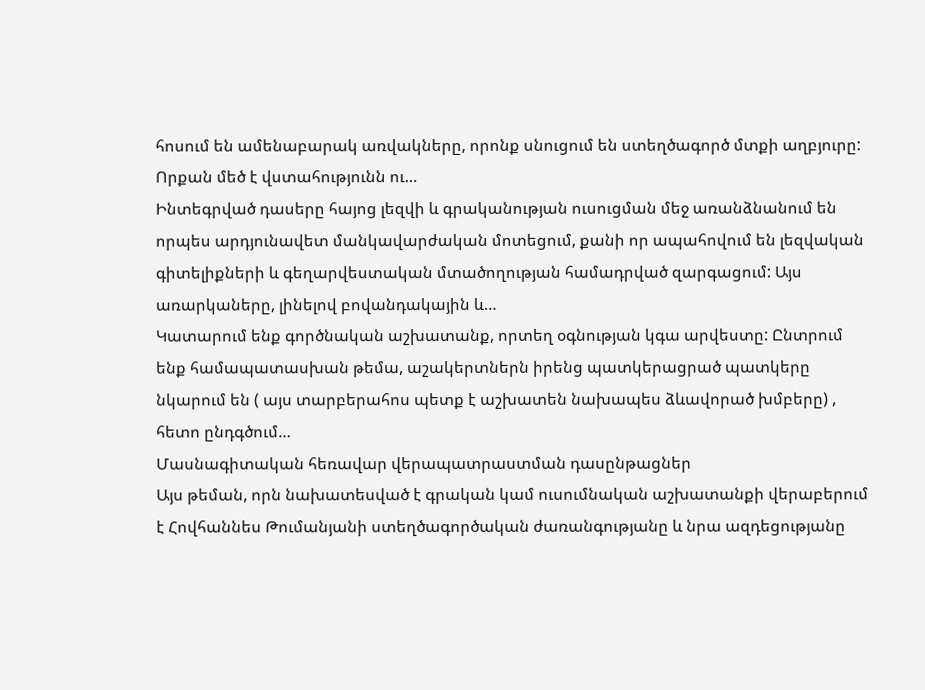հոսում են ամենաբարակ առվակները, որոնք սնուցում են ստեղծագործ մտքի աղբյուրը: Որքան մեծ է վստահությունն ու…
Ինտեգրված դասերը հայոց լեզվի և գրականության ուսուցման մեջ առանձնանում են որպես արդյունավետ մանկավարժական մոտեցում, քանի որ ապահովում են լեզվական գիտելիքների և գեղարվեստական մտածողության համադրված զարգացում: Այս առարկաները, լինելով բովանդակային և…
Կատարում ենք գործնական աշխատանք, որտեղ օգնության կգա արվեստը: Ընտրում ենք համապատասխան թեմա, աշակերտներն իրենց պատկերացրած պատկերը նկարում են ( այս տարբերահոս պետք է աշխատեն նախապես ձևավորած խմբերը) , հետո ընդգծում…
Մասնագիտական հեռավար վերապատրաստման դասընթացներ
Այս թեման, որն նախատեսված է գրական կամ ուսումնական աշխատանքի վերաբերում է Հովհաննես Թումանյանի ստեղծագործական ժառանգությանը և նրա ազդեցությանը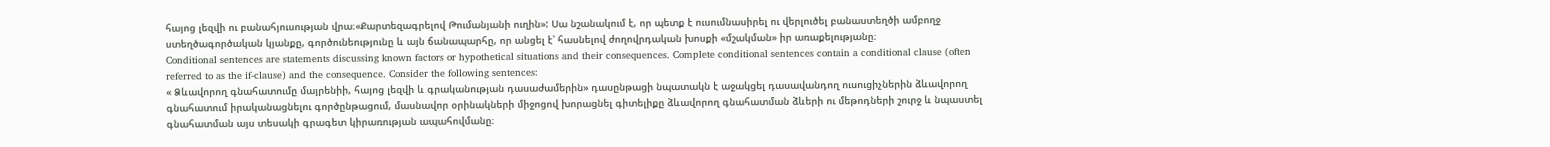հայոց լեզվի ու բանահյուսության վրա։«Քարտեզագրելով Թումանյանի ուղին»: Սա նշանակում է, որ պետք է ուսումնասիրել ու վերլուծել բանաստեղծի ամբողջ ստեղծագործական կյանքը, գործունեությունը և այն ճանապարհը, որ անցել է՝ հասնելով ժողովրդական խոսքի «մշակման» իր առաքելությանը։
Conditional sentences are statements discussing known factors or hypothetical situations and their consequences. Complete conditional sentences contain a conditional clause (often referred to as the if-clause) and the consequence. Consider the following sentences:
« Ձևավորող գնահատումը մայրենիի, հայոց լեզվի և գրականության դասաժամերին» դասընթացի նպատակն է աջակցել դասավանդող ուսուցիչներին ձևավորող գնահատում իրականացնելու գործընթացում, մասնավոր օրինակների միջոցով խորացնել գիտելիքը ձևավորող գնահատման ձևերի ու մեթոդների շուրջ և նպաստել գնահատման այս տեսակի գրագետ կիրառության ապահովմանը։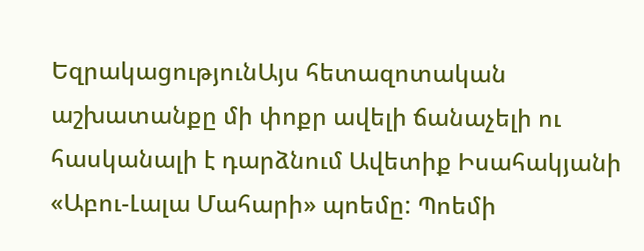ԵզրակացությունԱյս հետազոտական աշխատանքը մի փոքր ավելի ճանաչելի ու հասկանալի է դարձնում Ավետիք Իսահակյանի «Աբու-Լալա Մահարի» պոեմը: Պոեմի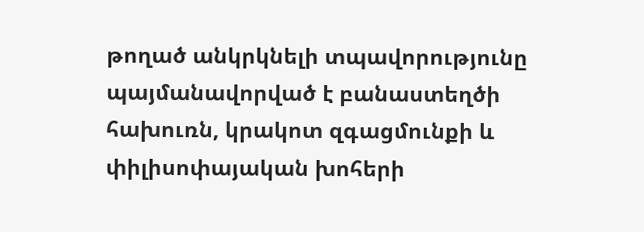թողած անկրկնելի տպավորությունը պայմանավորված է բանաստեղծի հախուռն, կրակոտ զգացմունքի և փիլիսոփայական խոհերի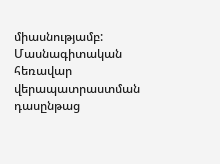միասնությամբ:
Մասնագիտական հեռավար վերապատրաստման դասընթաց